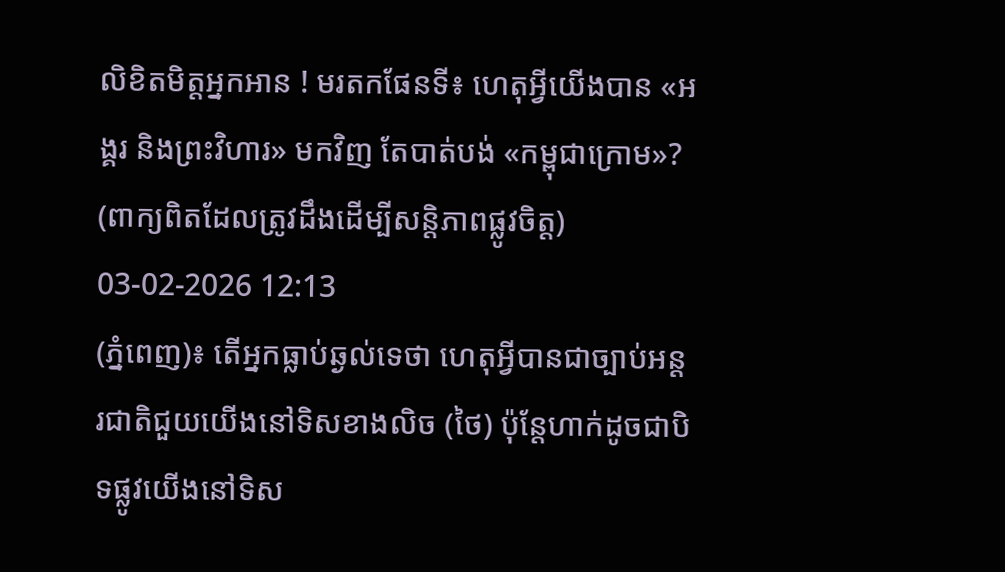លិខិតមិត្តអ្នកអាន ! មរតកផែនទី៖ ហេតុអ្វីយើងបាន «អង្គរ និងព្រះវិហារ» មកវិញ តែបាត់បង់ «កម្ពុជាក្រោម»? (ពាក្យពិតដែលត្រូវដឹងដើម្បីសន្តិភាពផ្លូវចិត្ត)
03-02-2026 12:13
(ភ្នំពេញ)៖ តើអ្នកធ្លាប់ឆ្ងល់ទេថា ហេតុអ្វីបានជាច្បាប់អន្តរជាតិជួយយើងនៅទិសខាងលិច (ថៃ) ប៉ុន្តែហាក់ដូចជាបិទផ្លូវយើងនៅទិស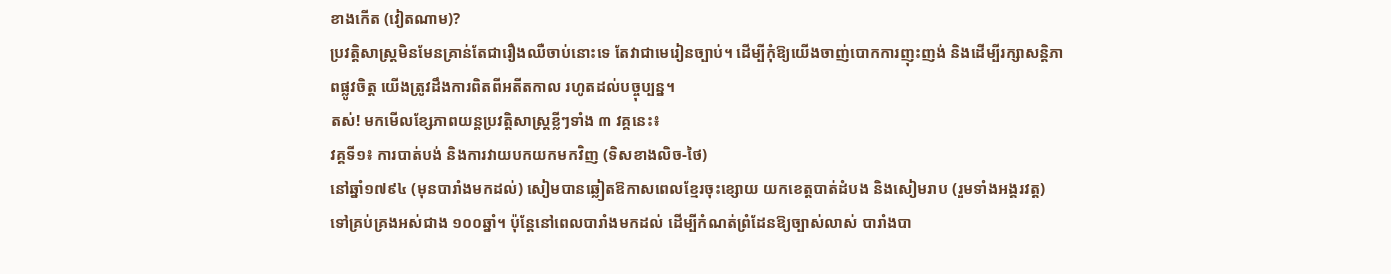ខាងកើត (វៀតណាម)?
ប្រវត្តិសាស្ត្រមិនមែនគ្រាន់តែជារឿងឈឺចាប់នោះទេ តែវាជាមេរៀនច្បាប់។ ដើម្បីកុំឱ្យយើងចាញ់បោកការញុះញង់ និងដើម្បីរក្សាសន្តិភាពផ្លូវចិត្ត យើងត្រូវដឹងការពិតពីអតីតកាល រហូតដល់បច្ចុប្បន្ន។
តស់! មកមើលខ្សែភាពយន្តប្រវត្តិសាស្ត្រខ្លីៗទាំង ៣ វគ្គនេះ៖
វគ្គទី១៖ ការបាត់បង់ និងការវាយបកយកមកវិញ (ទិសខាងលិច-ថៃ)
នៅឆ្នាំ១៧៩៤ (មុនបារាំងមកដល់) សៀមបានឆ្លៀតឱកាសពេលខ្មែរចុះខ្សោយ យកខេត្តបាត់ដំបង និងសៀមរាប (រួមទាំងអង្គរវត្ត) ទៅគ្រប់គ្រងអស់ជាង ១០០ឆ្នាំ។ ប៉ុន្តែនៅពេលបារាំងមកដល់ ដើម្បីកំណត់ព្រំដែនឱ្យច្បាស់លាស់ បារាំងបា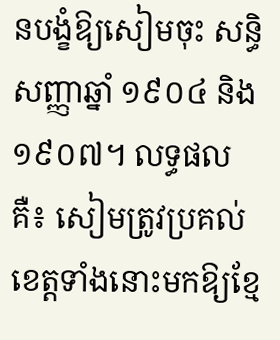នបង្ខំឱ្យសៀមចុះ សន្ធិសញ្ញាឆ្នាំ ១៩០៤ និង ១៩០៧។ លទ្ធផលគឺ៖ សៀមត្រូវប្រគល់ខេត្តទាំងនោះមកឱ្យខ្មែ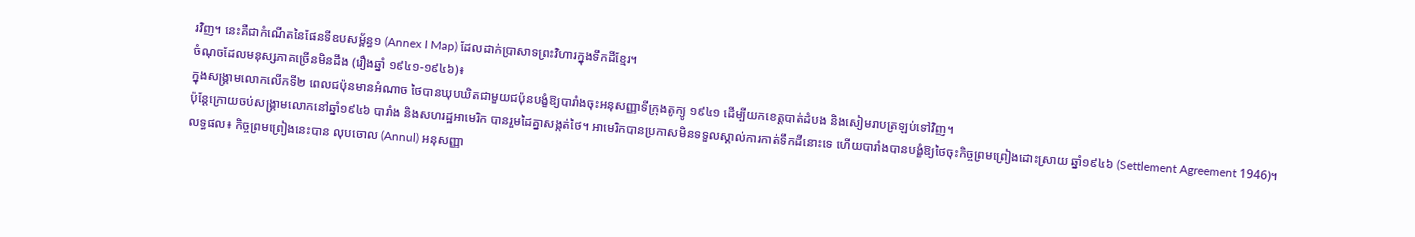រវិញ។ នេះគឺជាកំណើតនៃផែនទីឧបសម្ព័ន្ធ១ (Annex I Map) ដែលដាក់ប្រាសាទព្រះវិហារក្នុងទឹកដីខ្មែរ។
ចំណុចដែលមនុស្សភាគច្រើនមិនដឹង (រឿងឆ្នាំ ១៩៤១-១៩៤៦)៖
ក្នុងសង្គ្រាមលោកលើកទី២ ពេលជប៉ុនមានអំណាច ថៃបានឃុបឃិតជាមួយជប៉ុនបង្ខំឱ្យបារាំងចុះអនុសញ្ញាទីក្រុងតូក្យូ ១៩៤១ ដើម្បីយកខេត្តបាត់ដំបង និងសៀមរាបត្រឡប់ទៅវិញ។
ប៉ុន្តែក្រោយចប់សង្គ្រាមលោកនៅឆ្នាំ១៩៤៦ បារាំង និងសហរដ្ឋអាមេរិក បានរួមដៃគ្នាសង្កត់ថៃ។ អាមេរិកបានប្រកាសមិនទទួលស្គាល់ការកាត់ទឹកដីនោះទេ ហើយបារាំងបានបង្ខំឱ្យថៃចុះកិច្ចព្រមព្រៀងដោះស្រាយ ឆ្នាំ១៩៤៦ (Settlement Agreement 1946)។
លទ្ធផល៖ កិច្ចព្រមព្រៀងនេះបាន លុបចោល (Annul) អនុសញ្ញា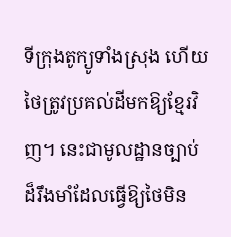ទីក្រុងតូក្យូទាំងស្រុង ហើយថៃត្រូវប្រគល់ដីមកឱ្យខ្មែរវិញ។ នេះជាមូលដ្ឋានច្បាប់ដ៏រឹងមាំដែលធ្វើឱ្យថៃមិន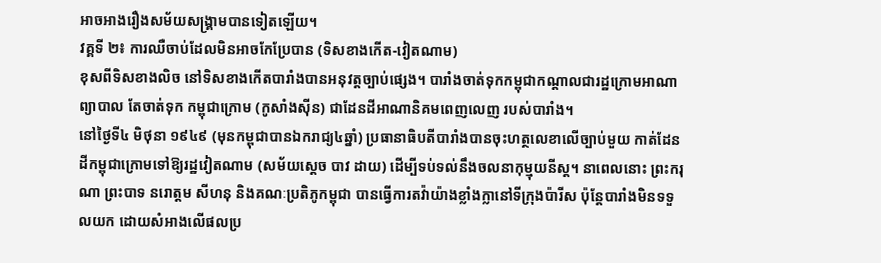អាចអាងរឿងសម័យសង្គ្រាមបានទៀតឡើយ។
វគ្គទី ២៖ ការឈឺចាប់ដែលមិនអាចកែប្រែបាន (ទិសខាងកើត-វៀតណាម)
ខុសពីទិសខាងលិច នៅទិសខាងកើតបារាំងបានអនុវត្តច្បាប់ផ្សេង។ បារាំងចាត់ទុកកម្ពុជាកណ្តាលជារដ្ឋក្រោមអាណាព្យាបាល តែចាត់ទុក កម្ពុជាក្រោម (កូសាំងស៊ីន) ជាដែនដីអាណានិគមពេញលេញ របស់បារាំង។
នៅថ្ងៃទី៤ មិថុនា ១៩៤៩ (មុនកម្ពុជាបានឯករាជ្យ៤ឆ្នាំ) ប្រធានាធិបតីបារាំងបានចុះហត្ថលេខាលើច្បាប់មួយ កាត់ដែនដីកម្ពុជាក្រោមទៅឱ្យរដ្ឋវៀតណាម (សម័យស្ដេច បាវ ដាយ) ដើម្បីទប់ទល់នឹងចលនាកុម្មុយនីស្ត។ នាពេលនោះ ព្រះករុណា ព្រះបាទ នរោត្តម សីហនុ និងគណៈប្រតិភូកម្ពុជា បានធ្វើការតវ៉ាយ៉ាងខ្លាំងក្លានៅទីក្រុងប៉ារីស ប៉ុន្តែបារាំងមិនទទួលយក ដោយសំអាងលើផលប្រ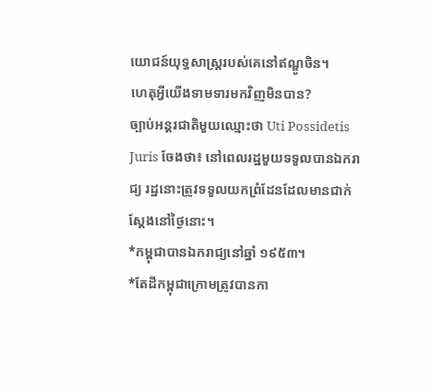យោជន៍យុទ្ធសាស្ត្ររបស់គេនៅឥណ្ឌូចិន។
ហេតុអ្វីយើងទាមទារមកវិញមិនបាន?
ច្បាប់អន្តរជាតិមួយឈ្មោះថា Uti Possidetis Juris ចែងថា៖ នៅពេលរដ្ឋមួយទទួលបានឯករាជ្យ រដ្ឋនោះត្រូវទទួលយកព្រំដែនដែលមានជាក់ស្តែងនៅថ្ងៃនោះ។
*កម្ពុជាបានឯករាជ្យនៅឆ្នាំ ១៩៥៣។
*តែដីកម្ពុជាក្រោមត្រូវបានកា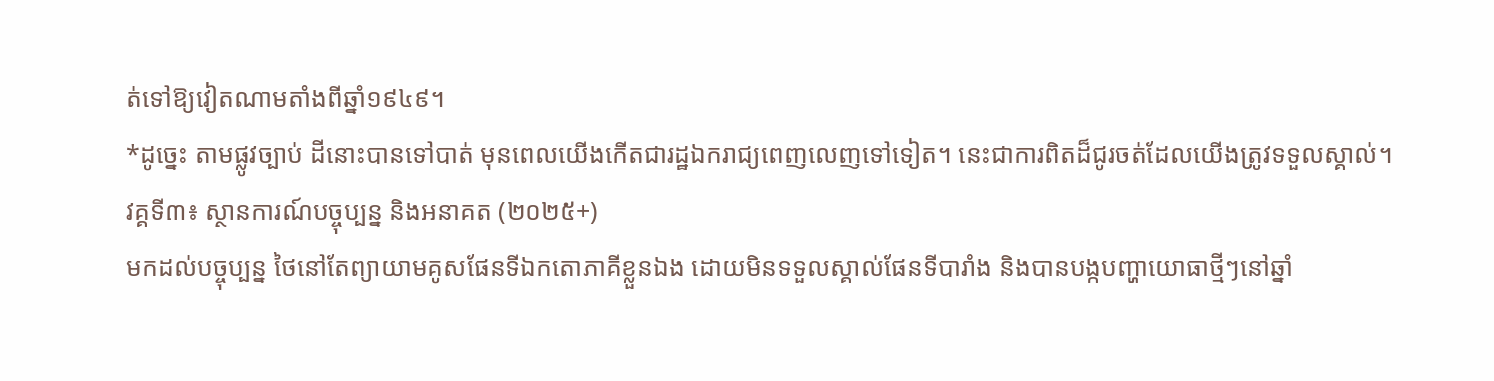ត់ទៅឱ្យវៀតណាមតាំងពីឆ្នាំ១៩៤៩។
*ដូច្នេះ តាមផ្លូវច្បាប់ ដីនោះបានទៅបាត់ មុនពេលយើងកើតជារដ្ឋឯករាជ្យពេញលេញទៅទៀត។ នេះជាការពិតដ៏ជូរចត់ដែលយើងត្រូវទទួលស្គាល់។
វគ្គទី៣៖ ស្ថានការណ៍បច្ចុប្បន្ន និងអនាគត (២០២៥+)
មកដល់បច្ចុប្បន្ន ថៃនៅតែព្យាយាមគូសផែនទីឯកតោភាគីខ្លួនឯង ដោយមិនទទួលស្គាល់ផែនទីបារាំង និងបានបង្កបញ្ហាយោធាថ្មីៗនៅឆ្នាំ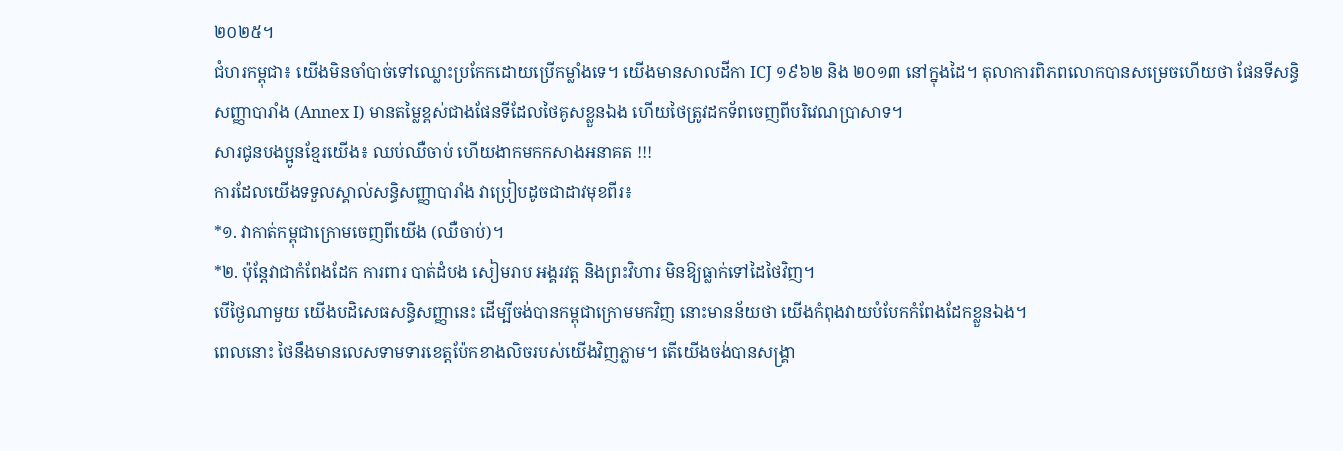២០២៥។
ជំហរកម្ពុជា៖ យើងមិនចាំបាច់ទៅឈ្លោះប្រកែកដោយប្រើកម្លាំងទេ។ យើងមានសាលដីកា ICJ ១៩៦២ និង ២០១៣ នៅក្នុងដៃ។ តុលាការពិភពលោកបានសម្រេចហើយថា ផែនទីសន្ធិសញ្ញាបារាំង (Annex I) មានតម្លៃខ្ពស់ជាងផែនទីដែលថៃគូសខ្លួនឯង ហើយថៃត្រូវដកទ័ពចេញពីបរិវេណប្រាសាទ។
សារជូនបងប្អូនខ្មែរយើង៖ ឈប់ឈឺចាប់ ហើយងាកមកកសាងអនាគត !!!
ការដែលយើងទទួលស្គាល់សន្ធិសញ្ញាបារាំង វាប្រៀបដូចជាដាវមុខពីរ៖
*១. វាកាត់កម្ពុជាក្រោមចេញពីយើង (ឈឺចាប់)។
*២. ប៉ុន្តែវាជាកំពែងដែក ការពារ បាត់ដំបង សៀមរាប អង្គរវត្ត និងព្រះវិហារ មិនឱ្យធ្លាក់ទៅដៃថៃវិញ។
បើថ្ងៃណាមួយ យើងបដិសេធសន្ធិសញ្ញានេះ ដើម្បីចង់បានកម្ពុជាក្រោមមកវិញ នោះមានន័យថា យើងកំពុងវាយបំបែកកំពែងដែកខ្លួនឯង។
ពេលនោះ ថៃនឹងមានលេសទាមទារខេត្តប៉ែកខាងលិចរបស់យើងវិញភ្លាម។ តើយើងចង់បានសង្គ្រា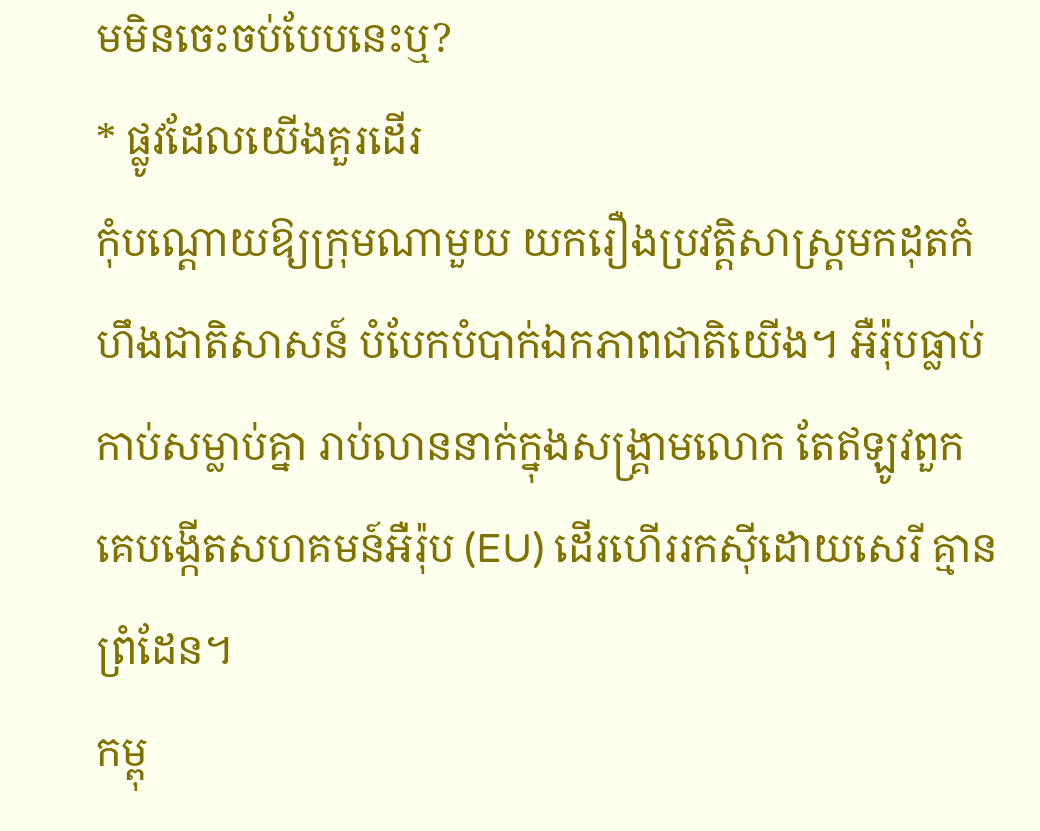មមិនចេះចប់បែបនេះឬ?
* ផ្លូវដែលយើងគួរដើរ
កុំបណ្តោយឱ្យក្រុមណាមួយ យករឿងប្រវត្តិសាស្ត្រមកដុតកំហឹងជាតិសាសន៍ បំបែកបំបាក់ឯកភាពជាតិយើង។ អឺរ៉ុបធ្លាប់កាប់សម្លាប់គ្នា រាប់លាននាក់ក្នុងសង្គ្រាមលោក តែឥឡូវពួកគេបង្កើតសហគមន៍អឺរ៉ុប (EU) ដើរហើររកស៊ីដោយសេរី គ្មានព្រំដែន។
កម្ពុ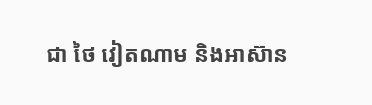ជា ថៃ វៀតណាម និងអាស៊ាន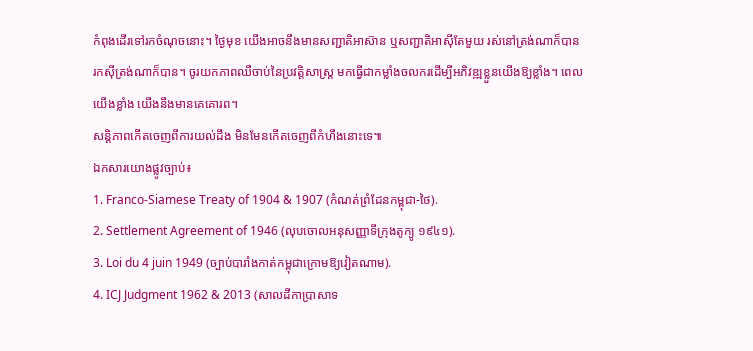កំពុងដើរទៅរកចំណុចនោះ។ ថ្ងៃមុខ យើងអាចនឹងមានសញ្ជាតិអាស៊ាន ឬសញ្ជាតិអាស៊ីតែមួយ រស់នៅត្រង់ណាក៏បាន រកស៊ីត្រង់ណាក៏បាន។ ចូរយកភាពឈឺចាប់នៃប្រវត្តិសាស្ត្រ មកធ្វើជាកម្លាំងចលករដើម្បីអភិវឌ្ឍខ្លួនយើងឱ្យខ្លាំង។ ពេលយើងខ្លាំង យើងនឹងមានគេគោរព។
សន្តិភាពកើតចេញពីការយល់ដឹង មិនមែនកើតចេញពីកំហឹងនោះទេ៕
ឯកសារយោងផ្លូវច្បាប់៖
1. Franco-Siamese Treaty of 1904 & 1907 (កំណត់ព្រំដែនកម្ពុជា-ថៃ).
2. Settlement Agreement of 1946 (លុបចោលអនុសញ្ញាទីក្រុងតូក្យូ ១៩៤១).
3. Loi du 4 juin 1949 (ច្បាប់បារាំងកាត់កម្ពុជាក្រោមឱ្យវៀតណាម).
4. ICJ Judgment 1962 & 2013 (សាលដីកាប្រាសាទ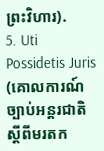ព្រះវិហារ).
5. Uti Possidetis Juris (គោលការណ៍ច្បាប់អន្តរជាតិស្តីពីមរតក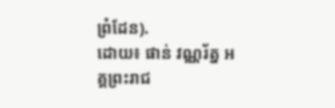ព្រំដែន).
ដោយ៖ ផាន់ វណ្ណរ័ត្ន អគ្គព្រះរាជ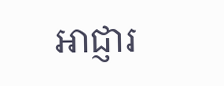អាជ្ញារ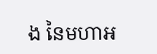ង នៃមហាអ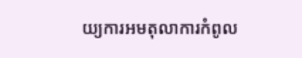យ្យការអមតុលាការកំពូល